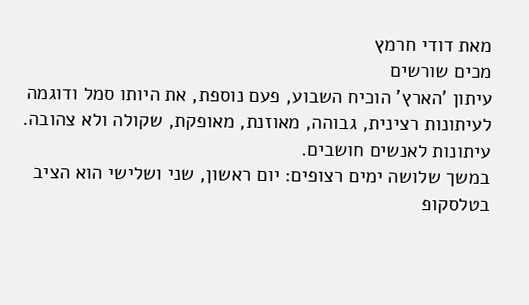מאת דודי חרמץ
מכים שורשים
עיתון 'הארץ' הוכיח השבוע, פעם נוספת, את היותו סמל ודוגמה לעיתונות רצינית, גבוהה, מאוזנת, מאופקת, שקולה ולא צהובה. עיתונות לאנשים חושבים.
במשך שלושה ימים רצופים: יום ראשון, שני ושלישי הוא הציב בטלסקופ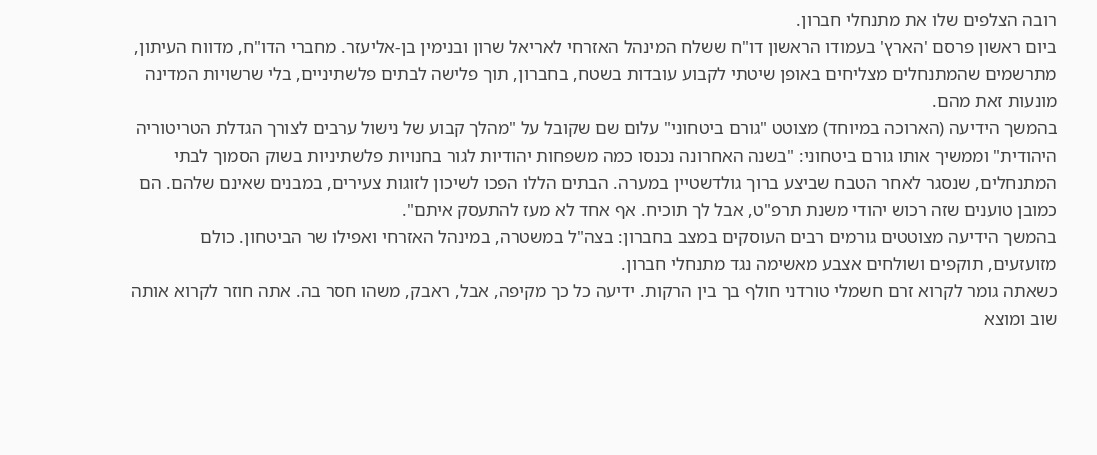רובה הצלפים שלו את מתנחלי חברון.
ביום ראשון פרסם 'הארץ' בעמודו הראשון דו"ח ששלח המינהל האזרחי לאריאל שרון ובנימין בן-אליעזר. מחברי הדו"ח, מדווח העיתון, מתרשמים שהמתנחלים מצליחים באופן שיטתי לקבוע עובדות בשטח, בחברון, תוך פלישה לבתים פלשתיניים, בלי שרשויות המדינה מונעות זאת מהם.
בהמשך הידיעה (הארוכה במיוחד) מצוטט "גורם ביטחוני" עלום שם שקובל על "מהלך קבוע של נישול ערבים לצורך הגדלת הטריטוריה היהודית" וממשיך אותו גורם ביטחוני: "בשנה האחרונה נכנסו כמה משפחות יהודיות לגור בחנויות פלשתיניות בשוק הסמוך לבתי המתנחלים, שנסגר לאחר הטבח שביצע ברוך גולדשטיין במערה. הבתים הללו הפכו לשיכון לזוגות צעירים, במבנים שאינם שלהם. הם כמובן טוענים שזה רכוש יהודי משנת תרפ"ט, אבל לך תוכיח. אף אחד לא מעז להתעסק איתם".
בהמשך הידיעה מצוטטים גורמים רבים העוסקים במצב בחברון: בצה"ל במשטרה, במינהל האזרחי ואפילו שר הביטחון. כולם מזועזעים, תוקפים ושולחים אצבע מאשימה נגד מתנחלי חברון.
כשאתה גומר לקרוא זרם חשמלי טורדני חולף בך בין הרקות. ידיעה כל כך מקיפה, אבל, ראבק, משהו חסר בה. אתה חוזר לקרוא אותה שוב ומוצא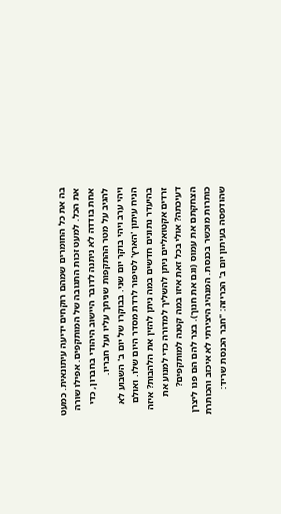בה את כל החומרים שמהם רוקחים ידיעה עיתונאית. כמעט את הכל. למעט זכות התגובה של המותקפים. אפילו שורה אחת בודדה לא ניתנה לדובר היישוב היהודי בחברון, כדי להגיב על מטר ההתקפות שניתך עליו ועל חבריו.
ויהי ערב ויהי בוקר יום שני. בבוקרו של יום ב' השבוע לא הניח עיתון 'הארץ' לסיפור לרדת מסדר היום שלו. ואולם בהיעדר נתונים חדשים במה ניתן להזין את הלהבות? איזה זרדים אקטואליים ניתן להשליך למדורה כדי למנוע את דעיכתה? אולי בכל זאת איזו במה קטנה למותקפים? הצחקתם את עמוס (וגם את חנוך). בצר להם הם פנו ליצרן כותרות מוכשר בכנסת. המנהיג היצירתי לא איכזב והכותרת שהודפסה בעיתון יום ב' הכריזה: "חבר הכנסת שריד: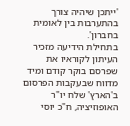'ייתכן שיהיה צורך בהתערבות בין לאומית בחברון'.
בתחילת הידיעה מזכיר העיתון לקוראיו את שפרסם בוקר קודם ומיד מדווח שבעקבות הפרסום ב'הארץ' שלח יו"ר האופוזיציה, ח"כ יוסי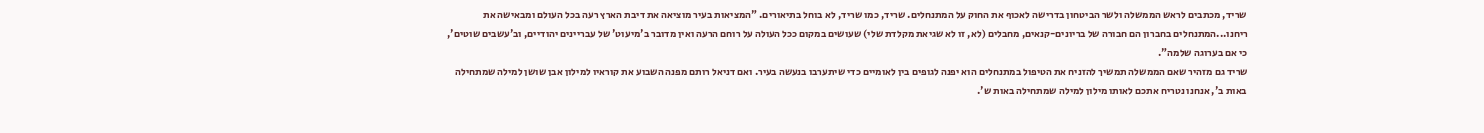שריד, מכתבים לראש הממשלה ולשר הביטחון בדרישה לאכוף את החוק על המתנחלים. שריד, כמו שריד, לא בוחל בתיאורים. "המציאות בעיר מוציאה את דיבת הארץ רעה בכל העולם ומבאישה את ריחנו...המתנחלים בחברון הם חבורה של בריונים-קנאים, מחבלים (לא, זו לא שגיאת מקלדת שלי) שעושים במקום ככל העולה על רוחם הרעה ואין מדובר ב'מיעוט' של עבריינים יהודיים, וב'עשבים שוטים', כי אם בערוגה שלמה".
שריד גם מזהיר שאם הממשלה תמשיך להזניח את הטיפול במתנחלים הוא יפנה לגופים בין לאומיים כדי שיתערבו בנעשה בעיר. ואם דניאל רותם מפנה השבוע את קוראיו למילון אבן שושן למילה שמתחילה באות ב', אנחנו נטריח אתכם לאותו מילון למילה שמתחילה באות ש'.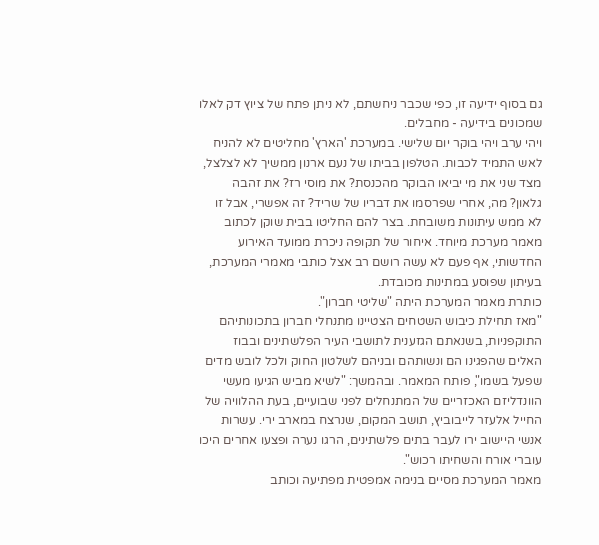גם בסוף ידיעה זו, כפי שכבר ניחשתם, לא ניתן פתח של ציוץ דק לאלו שמכונים בידיעה - מחבלים.
ויהי ערב ויהי בוקר יום שלישי. במערכת 'הארץ' מחליטים לא להניח לאש התמיד לכבות. הטלפון בביתו של נעם ארנון ממשיך לא לצלצל, מצד שני את מי יביאו הבוקר מהכנסת? את מוסי רז? את זהבה גלאון? מה, אחרי שפרסמו את דבריו של שריד? זה אפשרי, אבל זו לא ממש עיתונות משובחת. בצר להם החליטו בבית שוקן לכתוב מאמר מערכת מיוחד. איחור של תקופה ניכרת ממועד האירוע החדשותי, אף פעם לא עשה רושם רב אצל כותבי מאמרי המערכת, בעיתון שפוסע במתינות מכובדת.
כותרת מאמר המערכת היתה "שליטי חברון".
"מאז תחילת כיבוש השטחים הצטיינו מתנחלי חברון בתכונותיהם התוקפניות, בשנאתם הגזענית לתושבי העיר הפלשתינים ובבוז האלים שהפגינו הם ונשותהם ובניהם לשלטון החוק ולכל לובש מדים שפעל בשמו", פותח המאמר. ובהמשך: "לשיא מביש הגיעו מעשי הוונדליזם האכזריים של המתנחלים לפני שבועיים, בעת ההלוויה של החייל אלעזר לייבוביץ, תושב המקום, שנרצח במארב ירי. עשרות אנשי היישוב ירו לעבר בתים פלשתינים, הרגו נערה ופצעו אחרים היכו עוברי אורח והשחיתו רכוש".
מאמר המערכת מסיים בנימה אמפטית מפתיעה וכותב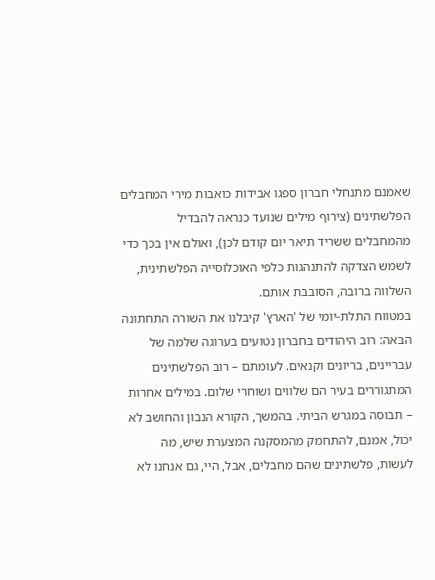שאמנם מתנחלי חברון ספגו אבידות כואבות מירי המחבלים הפלשתינים (צירוף מילים שנועד כנראה להבדיל מהמחבלים ששריד תיאר יום קודם לכן), ואולם אין בכך כדי לשמש הצדקה להתנהגות כלפי האוכלוסייה הפלשתינית, השלווה ברובה, הסובבת אותם.
במטווח התלת-יומי של 'הארץ' קיבלנו את השורה התחתונה הבאה: רוב היהודים בחברון נטועים בערוגה שלמה של עבריינים, בריונים וקנאים. לעומתם – רוב הפלשתינים המתגוררים בעיר הם שלווים ושוחרי שלום. במילים אחרות – תבוסה במגרש הביתי. בהמשך, הקורא הנבון והחושב לא יכול, אמנם, להתחמק מהמסקנה המצערת שיש, מה לעשות, פלשתינים שהם מחבלים, אבל, היי, גם אנחנו לא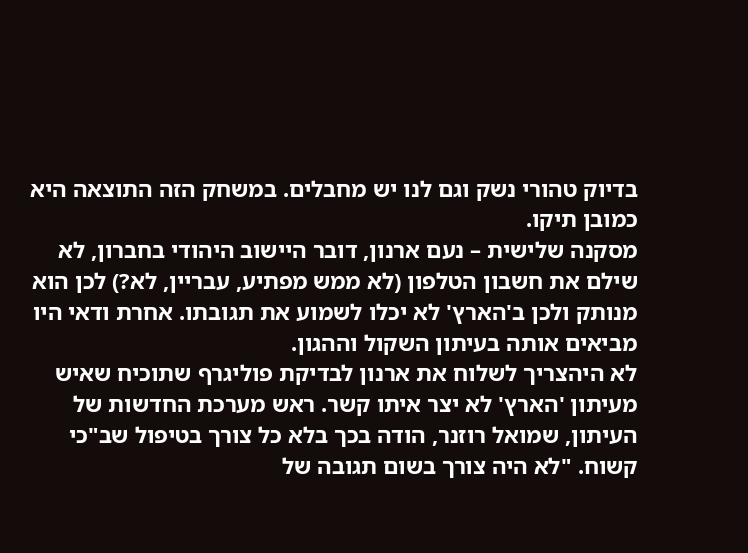בדיוק טהורי נשק וגם לנו יש מחבלים. במשחק הזה התוצאה היא כמובן תיקו.
מסקנה שלישית – נעם ארנון, דובר היישוב היהודי בחברון, לא שילם את חשבון הטלפון (לא ממש מפתיע, עבריין, לא?) לכן הוא מנותק ולכן ב'הארץ' לא יכלו לשמוע את תגובתו. אחרת ודאי היו מביאים אותה בעיתון השקול וההגון.
לא היהצריך לשלוח את ארנון לבדיקת פוליגרף שתוכיח שאיש מעיתון 'הארץ' לא יצר איתו קשר. ראש מערכת החדשות של העיתון, שמואל רוזנר, הודה בכך בלא כל צורך בטיפול שב"כי קשוח. "לא היה צורך בשום תגובה של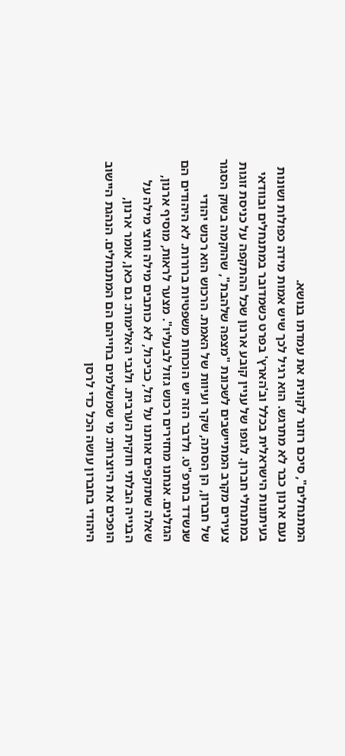המתנחלים", סיכם רוזנר לקונית את עמדתו בנושא.
נעם ארנון כבר לא מתרגש. הוא רגיל לכך שיש אמות מידה כפולות ושונות בעיתונות הישראלית בכלל וב'הארץ' בפרט כשמדובר במתנחלים ובוודאי במתנחלי חברון. לגופו של עניין קובע ארנון שכל ההתקפה על כניסת זוגות צעירים מקרב המתיישבים לשכונת "מצפה שלהבת", שהוקמה בשוק הסגור של חברון, הן הסתה, שקר ועיוות של האמת. הרכוש הוא רכוש יהודי שנשדד בתרפ"ט. ולדבר הזה יש הוכחות משפטיות ברורות. לא היהודים הם הגזלנים. אנחנו מחזירים רכוש גזול לבעליו". מצער לראות, מוסיף ארנון, שאלה שתוקפים אותנו על גזל, כביכול, לא כותבים מילה וחצי מילה על הבנייה הבלתי חוקית הערבית. ולגבי האלימות: גם כאן, אומר ארנון, הופכים את היוצרות: מי שמשלמים בחייהם הם המתנחלים. הנהגת היישוב היהודי בחברון עושה הכל כדי לרסן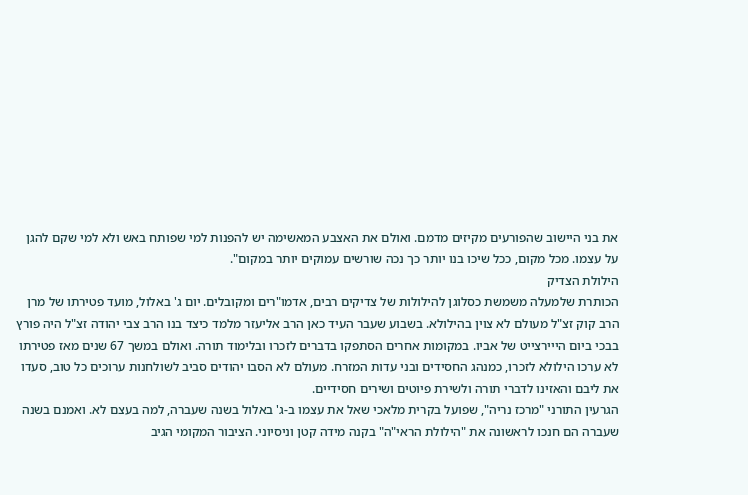את בני היישוב שהפורעים מקיזים מדמם. ואולם את האצבע המאשימה יש להפנות למי שפותח באש ולא למי שקם להגן על עצמו. מכל מקום, ככל שיכו בנו יותר כך נכה שורשים עמוקים יותר במקום".
הילולת הצדיק
הכותרת שלמעלה משמשת כסלוגן להילולות של צדיקים רבים, אדמו"רים ומקובלים. יום ג' באלול, מועד פטירתו של מרן הרב קוק זצ"ל מעולם לא צוין בהילולא. בשבוע שעבר העיד כאן הרב אליעזר מלמד כיצד בנו הרב צבי יהודה זצ"ל היה פורץ בבכי ביום הייירצייט של אביו. במקומות אחרים הסתפקו בדברים לזכרו ובלימוד תורה. ואולם במשך 67 שנים מאז פטירתו לא ערכו הילולא לזכרו, כמנהג החסידים ובני עדות המזרח. מעולם לא הסבו יהודים סביב לשולחנות ערוכים כל טוב, סעדו את ליבם והאזינו לדברי תורה ולשירת פיוטים ושירים חסידיים.
הגרעין התורני "מרכז נריה", שפועל בקרית מלאכי שאל את עצמו ב-ג' באלול בשנה שעברה, למה בעצם לא. ואמנם בשנה שעברה הם חנכו לראשונה את "הילולת הראי"ה" בקנה מידה קטן וניסיוני. הציבור המקומי הגיב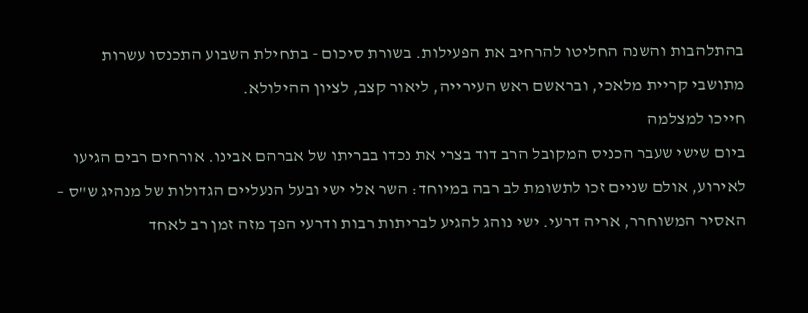בהתלהבות והשנה החליטו להרחיב את הפעילות. בשורת סיכום - בתחילת השבוע התכנסו עשרות מתושבי קריית מלאכי, ובראשם ראש העירייה, ליאור קצב, לציון ההילולא.
חייכו למצלמה
ביום שישי שעבר הכניס המקובל הרב דוד בצרי את נכדו בבריתו של אברהם אבינו. אורחים רבים הגיעו לאירוע, אולם שניים זכו לתשומת לב רבה במיוחד: השר אלי ישי ובעל הנעליים הגדולות של מנהיג ש"ס – האסיר המשוחרר, אריה דרעי. ישי נוהג להגיע לבריתות רבות ודרעי הפך מזה זמן רב לאחד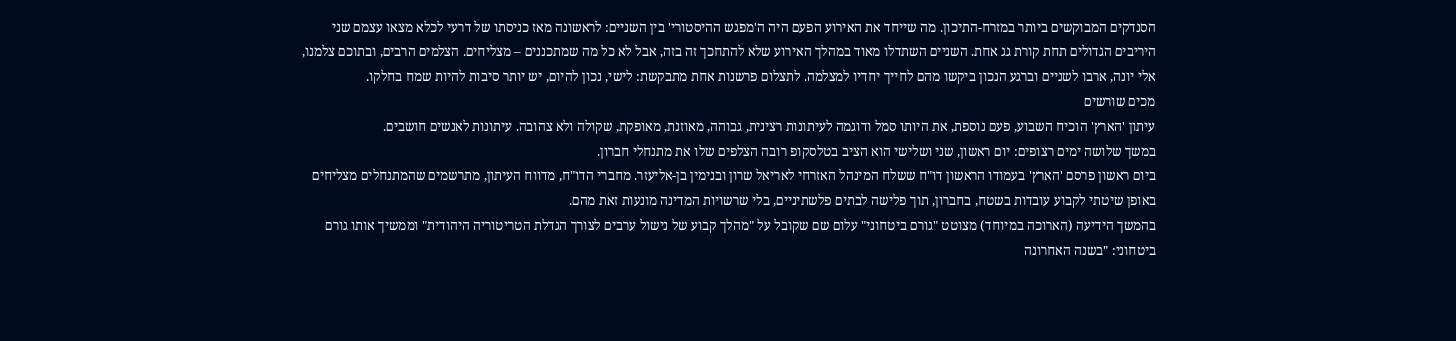הסנדקים המבוקשים ביותר במזרח-התיכון. מה שייחד את האירוע הפעם היה ה'מפגש ההיסטורי' בין השניים: לראשונה מאז כניסתו של דרעי לכלא מצאו עצמם שני היריבים הגדולים תחת קורת גג אחת. השניים השתדלו מאוד במהלך האירוע שלא להתחכך זה בזה, אבל לא כל מה שמתכננים – מצליחים. הצלמים הרבים, ובתוכם צלמנו, אלי יונה, ארבו לשניים וברגע הנכון ביקשו מהם לחייך יחדיו למצלמה. לתצלום פרשנות אחת מתבקשת: לישי, נכון להיום, יש יותר סיבות להיות שמח בחלקו.
מכים שורשים
עיתון 'הארץ' הוכיח השבוע, פעם נוספת, את היותו סמל ודוגמה לעיתונות רצינית, גבוהה, מאוזנת, מאופקת, שקולה ולא צהובה. עיתונות לאנשים חושבים.
במשך שלושה ימים רצופים: יום ראשון, שני ושלישי הוא הציב בטלסקופ רובה הצלפים שלו את מתנחלי חברון.
ביום ראשון פרסם 'הארץ' בעמודו הראשון דו"ח ששלח המינהל האזרחי לאריאל שרון ובנימין בן-אליעזר. מחברי הדו"ח, מדווח העיתון, מתרשמים שהמתנחלים מצליחים באופן שיטתי לקבוע עובדות בשטח, בחברון, תוך פלישה לבתים פלשתיניים, בלי שרשויות המדינה מונעות זאת מהם.
בהמשך הידיעה (הארוכה במיוחד) מצוטט "גורם ביטחוני" עלום שם שקובל על "מהלך קבוע של נישול ערבים לצורך הגדלת הטריטוריה היהודית" וממשיך אותו גורם ביטחוני: "בשנה האחרונה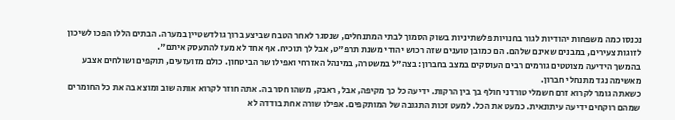נכנסו כמה משפחות יהודיות לגור בחנויות פלשתיניות בשוק הסמוך לבתי המתנחלים, שנסגר לאחר הטבח שביצע ברוך גולדשטיין במערה. הבתים הללו הפכו לשיכון לזוגות צעירים, במבנים שאינם שלהם. הם כמובן טוענים שזה רכוש יהודי משנת תרפ"ט, אבל לך תוכיח. אף אחד לא מעז להתעסק איתם".
בהמשך הידיעה מצוטטים גורמים רבים העוסקים במצב בחברון: בצה"ל במשטרה, במינהל האזרחי ואפילו שר הביטחון. כולם מזועזעים, תוקפים ושולחים אצבע מאשימה נגד מתנחלי חברון.
כשאתה גומר לקרוא זרם חשמלי טורדני חולף בך בין הרקות. ידיעה כל כך מקיפה, אבל, ראבק, משהו חסר בה. אתה חוזר לקרוא אותה שוב ומוצא בה את כל החומרים שמהם רוקחים ידיעה עיתונאית. כמעט את הכל. למעט זכות התגובה של המותקפים. אפילו שורה אחת בודדה לא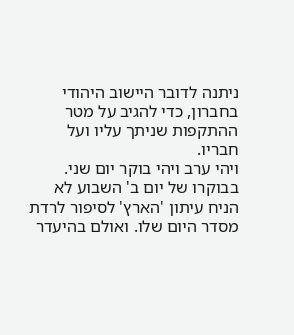ניתנה לדובר היישוב היהודי בחברון, כדי להגיב על מטר ההתקפות שניתך עליו ועל חבריו.
ויהי ערב ויהי בוקר יום שני. בבוקרו של יום ב' השבוע לא הניח עיתון 'הארץ' לסיפור לרדת מסדר היום שלו. ואולם בהיעדר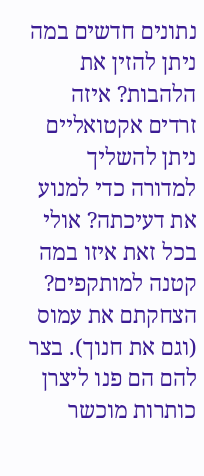נתונים חדשים במה ניתן להזין את הלהבות? איזה זרדים אקטואליים ניתן להשליך למדורה כדי למנוע את דעיכתה? אולי בכל זאת איזו במה קטנה למותקפים? הצחקתם את עמוס (וגם את חנוך). בצר להם הם פנו ליצרן כותרות מוכשר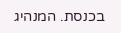בכנסת. המנהיג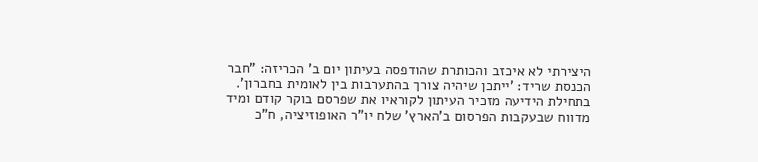היצירתי לא איכזב והכותרת שהודפסה בעיתון יום ב' הכריזה: "חבר הכנסת שריד: 'ייתכן שיהיה צורך בהתערבות בין לאומית בחברון'.
בתחילת הידיעה מזכיר העיתון לקוראיו את שפרסם בוקר קודם ומיד מדווח שבעקבות הפרסום ב'הארץ' שלח יו"ר האופוזיציה, ח"כ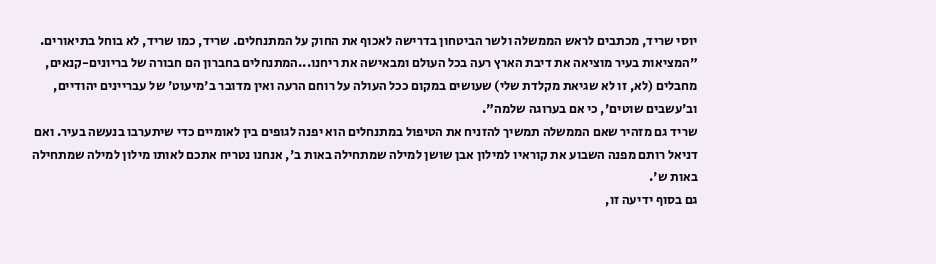יוסי שריד, מכתבים לראש הממשלה ולשר הביטחון בדרישה לאכוף את החוק על המתנחלים. שריד, כמו שריד, לא בוחל בתיאורים. "המציאות בעיר מוציאה את דיבת הארץ רעה בכל העולם ומבאישה את ריחנו...המתנחלים בחברון הם חבורה של בריונים-קנאים, מחבלים (לא, זו לא שגיאת מקלדת שלי) שעושים במקום ככל העולה על רוחם הרעה ואין מדובר ב'מיעוט' של עבריינים יהודיים, וב'עשבים שוטים', כי אם בערוגה שלמה".
שריד גם מזהיר שאם הממשלה תמשיך להזניח את הטיפול במתנחלים הוא יפנה לגופים בין לאומיים כדי שיתערבו בנעשה בעיר. ואם דניאל רותם מפנה השבוע את קוראיו למילון אבן שושן למילה שמתחילה באות ב', אנחנו נטריח אתכם לאותו מילון למילה שמתחילה באות ש'.
גם בסוף ידיעה זו,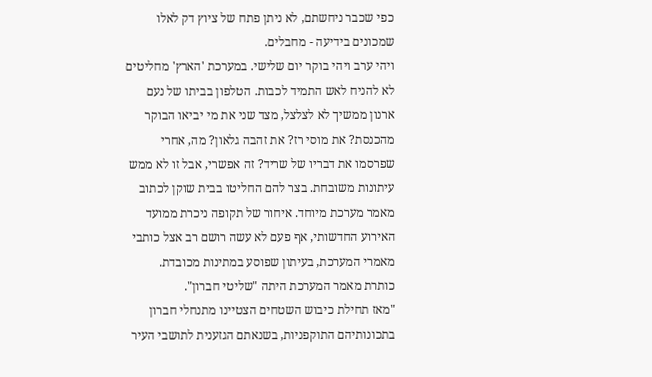כפי שכבר ניחשתם, לא ניתן פתח של ציוץ דק לאלו שמכונים בידיעה - מחבלים.
ויהי ערב ויהי בוקר יום שלישי. במערכת 'הארץ' מחליטים לא להניח לאש התמיד לכבות. הטלפון בביתו של נעם ארנון ממשיך לא לצלצל, מצד שני את מי יביאו הבוקר מהכנסת? את מוסי רז? את זהבה גלאון? מה, אחרי שפרסמו את דבריו של שריד? זה אפשרי, אבל זו לא ממש עיתונות משובחת. בצר להם החליטו בבית שוקן לכתוב מאמר מערכת מיוחד. איחור של תקופה ניכרת ממועד האירוע החדשותי, אף פעם לא עשה רושם רב אצל כותבי מאמרי המערכת, בעיתון שפוסע במתינות מכובדת.
כותרת מאמר המערכת היתה "שליטי חברון".
"מאז תחילת כיבוש השטחים הצטיינו מתנחלי חברון בתכונותיהם התוקפניות, בשנאתם הגזענית לתושבי העיר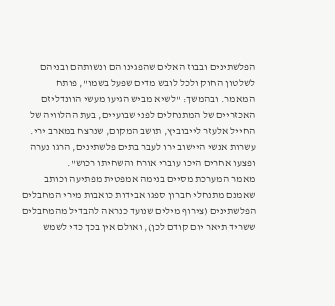הפלשתינים ובבוז האלים שהפגינו הם ונשותהם ובניהם לשלטון החוק ולכל לובש מדים שפעל בשמו", פותח המאמר. ובהמשך: "לשיא מביש הגיעו מעשי הוונדליזם האכזריים של המתנחלים לפני שבועיים, בעת ההלוויה של החייל אלעזר לייבוביץ, תושב המקום, שנרצח במארב ירי. עשרות אנשי היישוב ירו לעבר בתים פלשתינים, הרגו נערה ופצעו אחרים היכו עוברי אורח והשחיתו רכוש".
מאמר המערכת מסיים בנימה אמפטית מפתיעה וכותב שאמנם מתנחלי חברון ספגו אבידות כואבות מירי המחבלים הפלשתינים (צירוף מילים שנועד כנראה להבדיל מהמחבלים ששריד תיאר יום קודם לכן), ואולם אין בכך כדי לשמש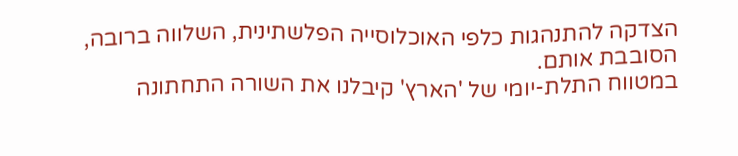הצדקה להתנהגות כלפי האוכלוסייה הפלשתינית, השלווה ברובה, הסובבת אותם.
במטווח התלת-יומי של 'הארץ' קיבלנו את השורה התחתונה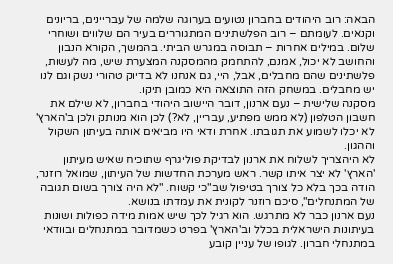הבאה: רוב היהודים בחברון נטועים בערוגה שלמה של עבריינים, בריונים וקנאים. לעומתם – רוב הפלשתינים המתגוררים בעיר הם שלווים ושוחרי שלום. במילים אחרות – תבוסה במגרש הביתי. בהמשך, הקורא הנבון והחושב לא יכול, אמנם, להתחמק מהמסקנה המצערת שיש, מה לעשות, פלשתינים שהם מחבלים, אבל, היי, גם אנחנו לא בדיוק טהורי נשק וגם לנו יש מחבלים. במשחק הזה התוצאה היא כמובן תיקו.
מסקנה שלישית – נעם ארנון, דובר היישוב היהודי בחברון, לא שילם את חשבון הטלפון (לא ממש מפתיע, עבריין, לא?) לכן הוא מנותק ולכן ב'הארץ' לא יכלו לשמוע את תגובתו. אחרת ודאי היו מביאים אותה בעיתון השקול וההגון.
לא היהצריך לשלוח את ארנון לבדיקת פוליגרף שתוכיח שאיש מעיתון 'הארץ' לא יצר איתו קשר. ראש מערכת החדשות של העיתון, שמואל רוזנר, הודה בכך בלא כל צורך בטיפול שב"כי קשוח. "לא היה צורך בשום תגובה של המתנחלים", סיכם רוזנר לקונית את עמדתו בנושא.
נעם ארנון כבר לא מתרגש. הוא רגיל לכך שיש אמות מידה כפולות ושונות בעיתונות הישראלית בכלל וב'הארץ' בפרט כשמדובר במתנחלים ובוודאי במתנחלי חברון. לגופו של עניין קובע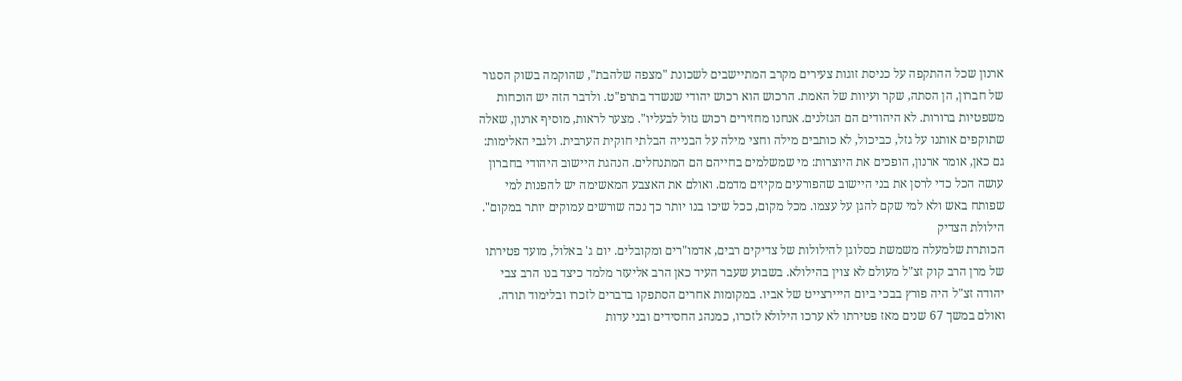ארנון שכל ההתקפה על כניסת זוגות צעירים מקרב המתיישבים לשכונת "מצפה שלהבת", שהוקמה בשוק הסגור של חברון, הן הסתה, שקר ועיוות של האמת. הרכוש הוא רכוש יהודי שנשדד בתרפ"ט. ולדבר הזה יש הוכחות משפטיות ברורות. לא היהודים הם הגזלנים. אנחנו מחזירים רכוש גזול לבעליו". מצער לראות, מוסיף ארנון, שאלה שתוקפים אותנו על גזל, כביכול, לא כותבים מילה וחצי מילה על הבנייה הבלתי חוקית הערבית. ולגבי האלימות: גם כאן, אומר ארנון, הופכים את היוצרות: מי שמשלמים בחייהם הם המתנחלים. הנהגת היישוב היהודי בחברון עושה הכל כדי לרסן את בני היישוב שהפורעים מקיזים מדמם. ואולם את האצבע המאשימה יש להפנות למי שפותח באש ולא למי שקם להגן על עצמו. מכל מקום, ככל שיכו בנו יותר כך נכה שורשים עמוקים יותר במקום".
הילולת הצדיק
הכותרת שלמעלה משמשת כסלוגן להילולות של צדיקים רבים, אדמו"רים ומקובלים. יום ג' באלול, מועד פטירתו של מרן הרב קוק זצ"ל מעולם לא צוין בהילולא. בשבוע שעבר העיד כאן הרב אליעזר מלמד כיצד בנו הרב צבי יהודה זצ"ל היה פורץ בבכי ביום הייירצייט של אביו. במקומות אחרים הסתפקו בדברים לזכרו ובלימוד תורה. ואולם במשך 67 שנים מאז פטירתו לא ערכו הילולא לזכרו, כמנהג החסידים ובני עדות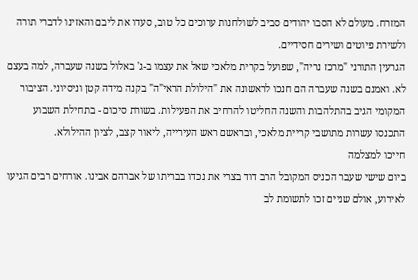המזרח. מעולם לא הסבו יהודים סביב לשולחנות ערוכים כל טוב, סעדו את ליבם והאזינו לדברי תורה ולשירת פיוטים ושירים חסידיים.
הגרעין התורני "מרכז נריה", שפועל בקרית מלאכי שאל את עצמו ב-ג' באלול בשנה שעברה, למה בעצם לא. ואמנם בשנה שעברה הם חנכו לראשונה את "הילולת הראי"ה" בקנה מידה קטן וניסיוני. הציבור המקומי הגיב בהתלהבות והשנה החליטו להרחיב את הפעילות. בשורת סיכום - בתחילת השבוע התכנסו עשרות מתושבי קריית מלאכי, ובראשם ראש העירייה, ליאור קצב, לציון ההילולא.
חייכו למצלמה
ביום שישי שעבר הכניס המקובל הרב דוד בצרי את נכדו בבריתו של אברהם אבינו. אורחים רבים הגיעו לאירוע, אולם שניים זכו לתשומת לב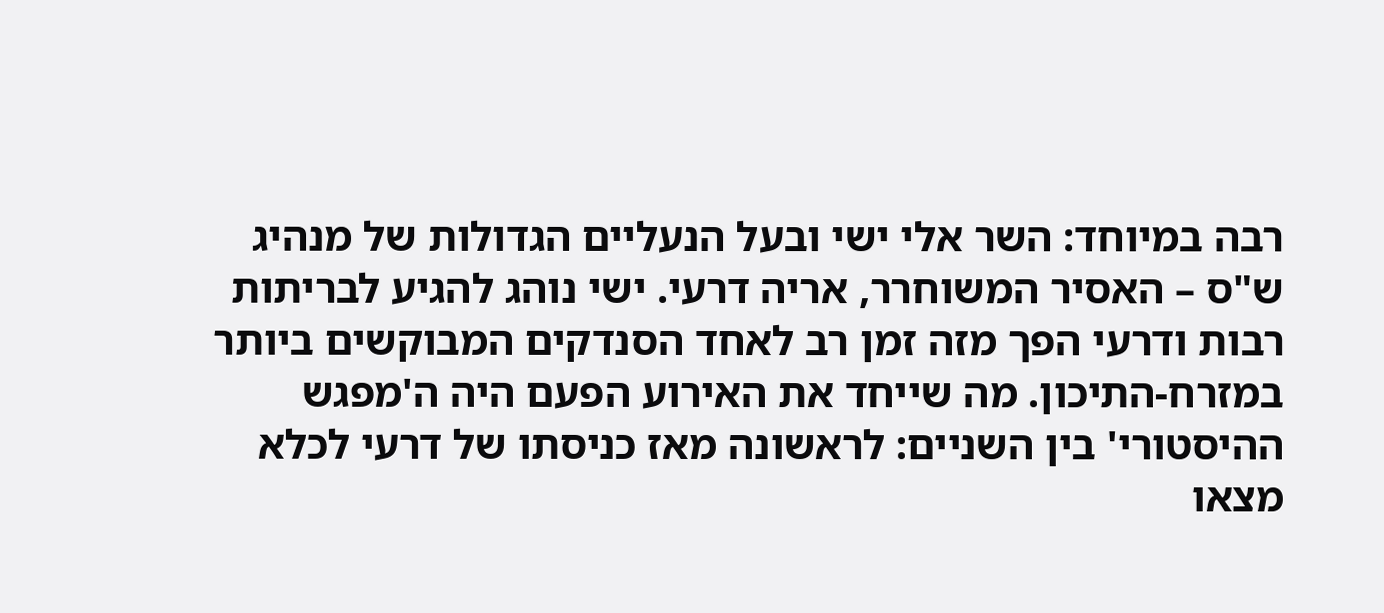רבה במיוחד: השר אלי ישי ובעל הנעליים הגדולות של מנהיג ש"ס – האסיר המשוחרר, אריה דרעי. ישי נוהג להגיע לבריתות רבות ודרעי הפך מזה זמן רב לאחד הסנדקים המבוקשים ביותר במזרח-התיכון. מה שייחד את האירוע הפעם היה ה'מפגש ההיסטורי' בין השניים: לראשונה מאז כניסתו של דרעי לכלא מצאו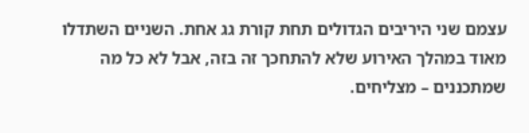עצמם שני היריבים הגדולים תחת קורת גג אחת. השניים השתדלו מאוד במהלך האירוע שלא להתחכך זה בזה, אבל לא כל מה שמתכננים – מצליחים.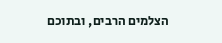הצלמים הרבים, ובתוכם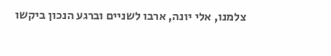צלמנו, אלי יונה, ארבו לשניים וברגע הנכון ביקשו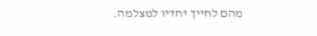מהם לחייך יחדיו למצלמה.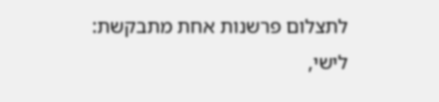לתצלום פרשנות אחת מתבקשת: לישי,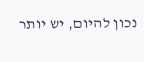נכון להיום, יש יותר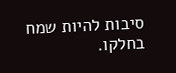סיבות להיות שמח בחלקו.